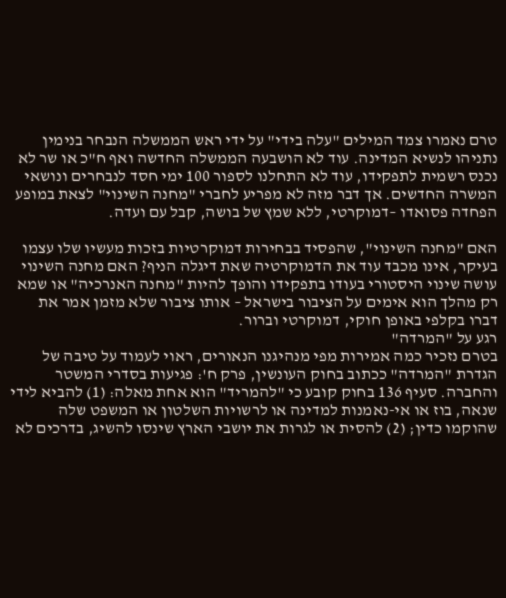טרם נאמרו צמד המילים "עלה בידי" על ידי ראש הממשלה הנבחר בנימין נתניהו לנשיא המדינה. עוד לא הושבעה הממשלה החדשה ואף ח"כ או שר לא נכנס רשמית לתפקידו, עוד לא התחלנו לספור 100 ימי חסד לנבחרים ונושאי המשרה החדשים. אך דבר מזה לא מפריע לחברי "מחנה השינוי" לצאת במופע הפחדה פסואדו –דמוקרטי, ללא שמץ של בושה, קבל עם ועדה.

האם "מחנה השינוי", שהפסיד בבחירות דמוקרטיות בזכות מעשיו שלו עצמו בעיקר, אינו מכבד עוד את הדמוקרטיה שאת דיגלה הניף? האם מחנה השינוי עושה שינוי היסטורי בעודו בתפקידו והופך להיות "מחנה האנרכיה" או שמא רק מהלך הוא אימים על הציבור בישראל – אותו ציבור שלא מזמן אמר את דברו בקלפי באופן חוקי, דמוקרטי וברור.
רגע על "המרדה"
בטרם נזכיר כמה אמירות מפי מנהיגנו הנאורים, ראוי לעמוד על טיבה של הגדרת "המרדה" ככתוב בחוק העונשין, פרק ח': פגיעות בסדרי המשטר והחברה. סעיף 136 בחוק קובע כי "להמריד" הוא אחת מאלה: (1) להביא לידי שנאה, בוז או אי-נאמנות למדינה או לרשויות השלטון או המשפט שלה שהוקמו כדין; (2) להסית או לגרות את יושבי הארץ שינסו להשיג, בדרכים לא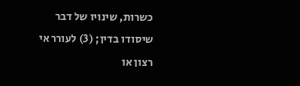כשרות, שינויו של דבר שיסודו בדין; (3) לעורר אי רצון או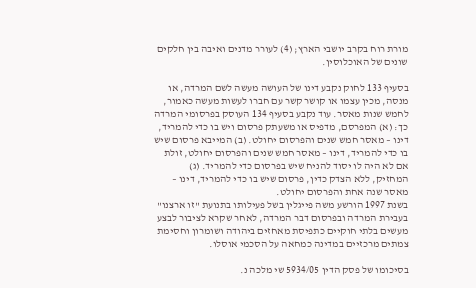מורת רוח בקרב יושבי הארץ; (4) לעורר מדנים ואיבה בין חלקים שונים של האוכלוסין.

בסעיף 133 לחוק נקבע דינו של העושה מעשה לשם המרדה, או מנסה, מכין עצמו או קושר קשר עם חברו לעשות מעשה כאמור, לחמש שנות מאסר. עוד נקבע בסעיף 134 העוסק בפרסומי המרדה כך: (א) המפרסם, מדפיס או משעתק פרסום ויש בו כדי להמריד, דינו – מאסר חמש שנים והפרסום יחולט. (ב) המייבא פרסום שיש בו כדי להמריד, דינו – מאסר חמש שנים והפרסום יחולט, זולת אם לא היה לו יסוד להניח שיש בפרסום כדי להמריד. (ג) המחזיק, ללא הצדק כדין, פרסום שיש בו כדי להמריד, דינו – מאסר שנה אחת והפרסום יחולט.
בשנת 1997 הורשע משה פייגלין בשל פעילותו בתנועת "זו ארצנו" בעבירת המרדה ובפרסום דבר המרדה, לאחר שקרא לציבור לבצע מעשים בלתי חוקיים כתפיסת מאחזים ביהודה ושומרון וחסימת צמתים מרכזיים במדינה כמחאה על הסכמי אוסלו.

בסיכומו של פסק הדין 5934/05 שי מלכה נ.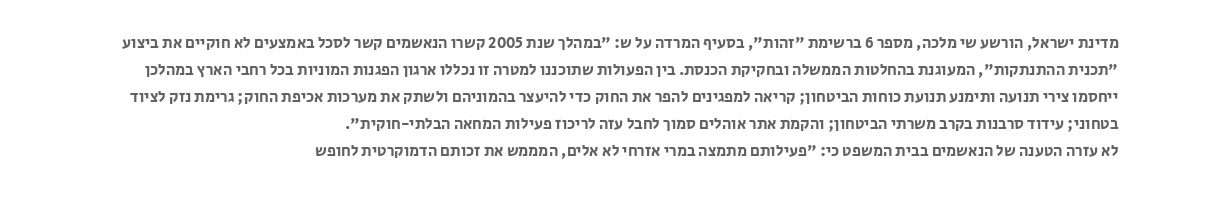מדינת ישראל, הורשע שי מלכה, מספר 6 ברשימת "זהות", בסעיף המרדה על ש: "במהלך שנת 2005 קשרו הנאשמים קשר לסכל באמצעים לא חוקיים את ביצוע "תכנית ההתנתקות", המעוגנת בהחלטות הממשלה ובחקיקת הכנסת. בין הפעולות שתוכננו למטרה זו נכללו ארגון הפגנות המוניות בכל רחבי הארץ במהלכן ייחסמו צירי תנועה ותימנע תנועת כוחות הביטחון; קריאה למפגינים להפר את החוק כדי להיעצר בהמוניהם ולשתק את מערכות אכיפת החוק; גרימת נזק לציוד בטחוני; עידוד סרבנות בקרב משרתי הביטחון; והקמת אתר אוהלים סמוך לחבל עזה לריכוז פעילות המחאה הבלתי-חוקית".
לא עזרה הטענה של הנאשמים בבית המשפט כי: "פעילותם מתמצה במרי אזרחי לא אלים, המממש את זכותם הדמוקרטית לחופש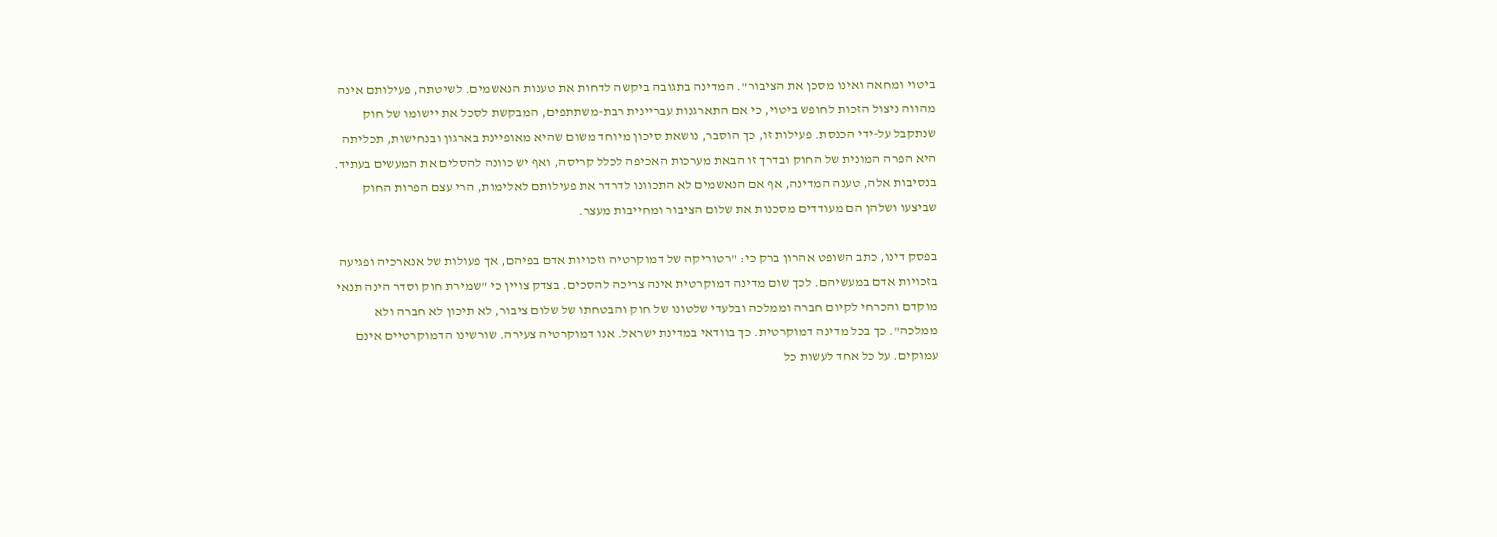ביטוי ומחאה ואינו מסכן את הציבור". המדינה בתגובה ביקשה לדחות את טענות הנאשמים. לשיטתה, פעילותם אינה מהווה ניצול הזכות לחופש ביטוי, כי אם התארגנות עבריינית רבת-משתתפים, המבקשת לסכל את יישומו של חוק שנתקבל על-ידי הכנסת. פעילות זו, כך הוסבר, נושאת סיכון מיוחד משום שהיא מאופיינת בארגון ובנחישות, תכליתה היא הפרה המונית של החוק ובדרך זו הבאת מערכות האכיפה לכלל קריסה, ואף יש כוונה להסלים את המעשים בעתיד. בנסיבות אלה, טענה המדינה, אף אם הנאשמים לא התכוונו לדרדר את פעילותם לאלימות, הרי עצם הפרות החוק שביצעו ושלהן הם מעודדים מסכנות את שלום הציבור ומחייבות מעצר.

בפסק דינו, כתב השופט אהרון ברק כי: "רטוריקה של דמוקרטיה וזכויות אדם בפיהם, אך פעולות של אנארכיה ופגיעה בזכויות אדם במעשיהם. לכך שום מדינה דמוקרטית אינה צריכה להסכים. בצדק צויין כי "שמירת חוק וסדר הינה תנאי מוקדם והכרחי לקיום חברה וממלכה ובלעדי שלטונו של חוק והבטחתו של שלום ציבור, לא תיכון לא חברה ולא ממלכה". כך בכל מדינה דמוקרטית. כך בוודאי במדינת ישראל. אנו דמוקרטיה צעירה. שורשינו הדמוקרטיים אינם עמוקים. על כל אחד לעשות כל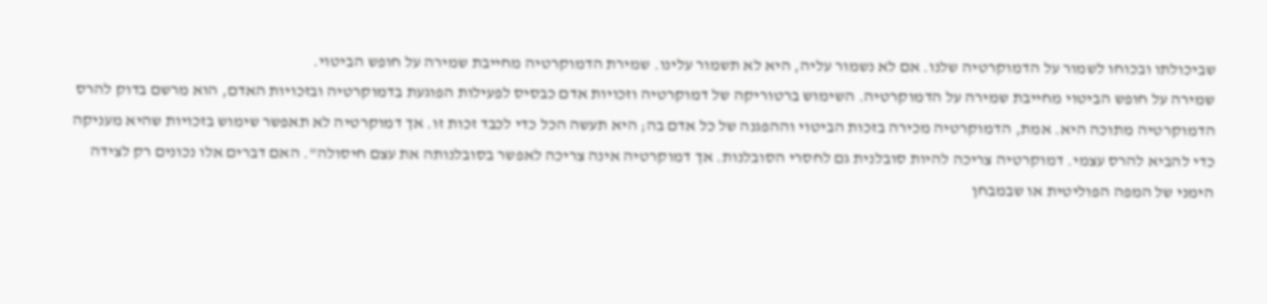שביכולתו ובכוחו לשמור על הדמוקרטיה שלנו. אם לא נשמור עליה, היא לא תשמור עלינו. שמירת הדמוקרטיה מחייבת שמירה על חופש הביטוי.
שמירה על חופש הביטוי מחייבת שמירה על הדמוקרטיה. השימוש ברטוריקה של דמוקרטיה וזכויות אדם כבסיס לפעילות הפוגעת בדמוקרטיה ובזכויות האדם, הוא מרשם בדוק להרס הדמוקרטיה מתוכה היא. אמת, הדמוקרטיה מכירה בזכות הביטוי וההפגנה של כל אדם בה; היא תעשה הכל כדי לכבד זכות זו. אך דמוקרטיה לא תאפשר שימוש בזכויות שהיא מעניקה כדי להביא להרס עצמי. דמוקרטיה צריכה להיות סובלנית גם לחסרי הסובלנות. אך דמוקרטיה אינה צריכה לאפשר בסובלנותה את עצם חיסולה". האם דברים אלו נכונים רק לצידה הימני של המפה הפוליטית או שבמבחן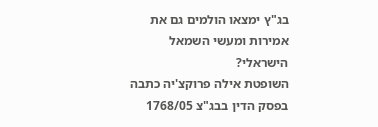בג"ץ ימצאו הולמים גם את אמירות ומעשי השמאל הישראלי?
השופטת אילה פרוקצ'יה כתבה בפסק הדין בבג"צ 1768/05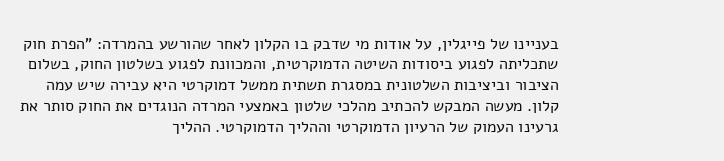בעניינו של פייגלין, על אודות מי שדבק בו הקלון לאחר שהורשע בהמרדה: "הפרת חוק שתכליתה לפגוע ביסודות השיטה הדמוקרטית, והמכוונת לפגוע בשלטון החוק, בשלום הציבור וביציבות השלטונית במסגרת תשתית ממשל דמוקרטי היא עבירה שיש עמה קלון. מעשה המבקש להכתיב מהלכי שלטון באמצעי המרדה הנוגדים את החוק סותר את גרעינו העמוק של הרעיון הדמוקרטי וההליך הדמוקרטי. ההליך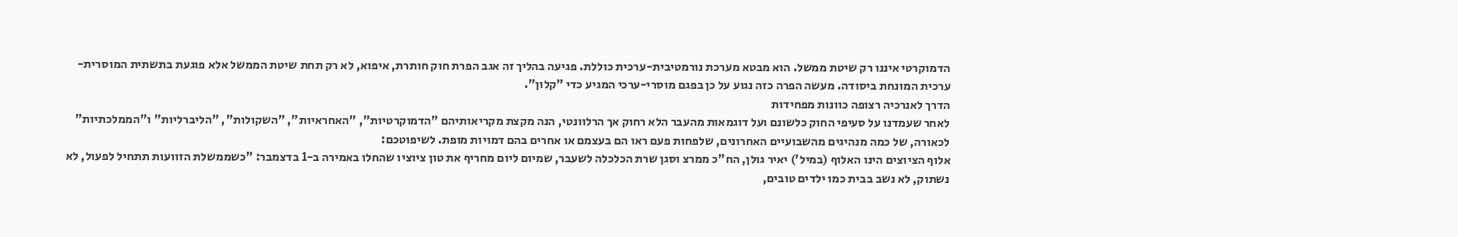הדמוקרטי איננו רק שיטת ממשל. הוא מבטא מערכת נורמטיבית-ערכית כוללת. פגיעה בהליך זה אגב הפרת חוק חותרת, איפוא, לא רק תחת שיטת הממשל אלא פוגעת בתשתית המוסרית-ערכית המונחת ביסודה. מעשה הפרה כזה נגוע על כן בפגם מוסרי-ערכי המגיע כדי "קלון".
הדרך לאנרכיה רצופה כוונות מפחידות
לאחר שעמדנו על סעיפי החוק כלשונם ועל דוגמאות מהעבר הלא רחוק אך הרלוונטי, הנה מקצת מקריאותיהם "הדמוקרטיות", "האחראיות", "השקולות", "הליברליות" ו"הממלכתיות" לכאורה, של כמה מנהיגים מהשבועיים האחרונים, שלפחות פעם ראו הם בעצמם או אחרים בהם דמויות מופת. לשיפוטכם:
אלוף הציוצים הינו האלוף (במיל') יאיר גולן, הח"כ ממרצ וסגן שרת הכלכלה לשעבר, שמיום ליום מחריף את טון ציוציו שהחלו באמירה ב-1 בדצמבר: "כשממשלת הזוועות תתחיל לפעול, לא נשתוק, לא נשב בבית כמו ילדים טובים,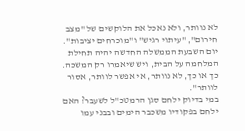לא נוותר, ולא נאכל את הלוקשים של "מצב חירום", "עיתוי רגיש" ו"מוכרחים יציבות". יום השבעת הממשלה החדשה יהיה תחילת המלחמה על הבית, ויש שיאמרו רק המשכה. כך או כך, לא נוותר, אי אפשר לוותר, אסור לוותר".
במי בדיוק ילחם סגן הרמטכ"ל לשעבר? האם ילחם בפקודיו משכבר הימים ובבני עמו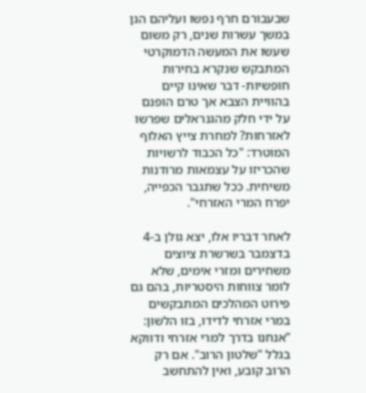שבעבורם חרף נפשו ועליהם הגן במשך עשרות שנים, רק משום שעשו את המעשה הדמוקרטי המתבקש שנקרא בחירות חופשיות- דבר שאינו קיים בהוויית הצבא אך טרם הופנם על ידי חלק מהגנראלים שפרשו לאזרחות? למחרת צייץ האלוף המוטרד: "כל הכבוד לרשויות שהכריזו על עצמאות מרודנות משיחית. ככל שתגבר הכפייה, יפרח המרי האזרחי".

לאחר דבריו אלו, יצא גולן ב-4 בדצמבר בשרשרת ציוצים משחירים ומזרי אימים, שלא לומר צווחות היסטריות, בהם גם פירוט המהלכים המתבקשים במרי אזרחי לדידו, בזו הלשון: "אנחנו בדרך למרי אזרחי ודווקא בגלל "שלטון הרוב". אם רק הרוב קובע, ואין להתחשב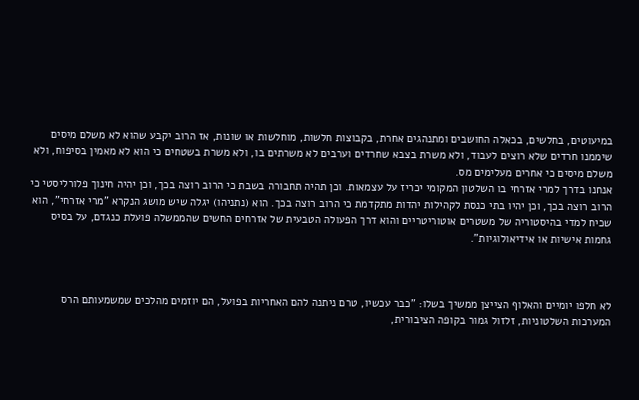במיעוטים, בחלשים, בכאלה החושבים ומתנהגים אחרת, בקבוצות חלשות, מוחלשות או שונות, אז הרוב יקבע שהוא לא משלם מיסים שיממנו חרדים שלא רוצים לעבוד, ולא משרת בצבא שחרדים וערבים לא משרתים בו, ולא משרת בשטחים כי הוא לא מאמין בסיפוח, ולא משלם מיסים כי אחרים מעלימים מס.
אנחנו בדרך למרי אזרחי בו השלטון המקומי יכריז על עצמאות. וכן תהיה תחבורה בשבת כי הרוב רוצה בכך, וכן יהיה חינוך פלורליסטי כי הרוב רוצה בכך, וכן יהיו בתי כנסת לקהילות יהדות מתקדמת כי הרוב רוצה בכך. הוא (נתניהו) יגלה שיש מושג הנקרא "מרי אזרחי", הוא שכיח למדי בהיסטוריה של משטרים אוטוריטריים והוא דרך הפעולה הטבעית של אזרחים החשים שהממשלה פועלת כנגדם, על בסיס גחמות אישיות או אידיאולוגיות".



לא חלפו יומיים והאלוף הצייצן ממשיך בשלו: "כבר עכשיו, טרם ניתנה להם האחריות בפועל, הם יוזמים מהלכים שמשמעותם הרס המערכות השלטוניות, זלזול גמור בקופה הציבורית,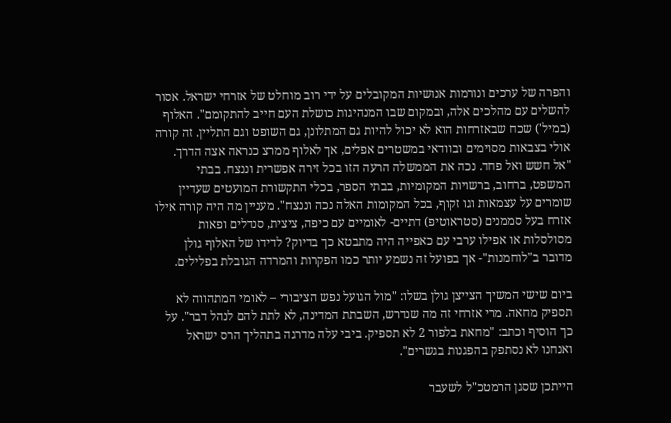והפרה של ערכים ונורמות אנושיות המקובלים על ידי רוב מוחלט של אזרחי ישראל. אסור להשלים עם מהלכים אלה, ובמקום שבו המנהיגות כושלת העם חייב להתקומם". האלוף (במיל') שכח שבאזרחות הוא לא יכול להיות גם המתלונן, גם השופט וגם התליין. זה קורה אולי בצבאות מסוימים ובוודאי במשטרים אפלים, אך לאלוף ממרצ כנראה אצה הדרך.
"אל חשש ואל פחד. נכה את הממשלה הרעה הזו בכל זירה אפשרית וננצח. בבתי המשפט, ברחוב, ברשויות המקומיות, בבתי הספר, בכלי התקשורת המועטים שעדיין שומרים על עצמאות וגו זקוף, בכל המקומות האלה נכה וננצח". מעניין מה היה קורה אילו אזרח בעל סממנים (סטראוטיפ) דתיים- לאומיים עם כיפה, ציצית, סנדלים ופאות מסולסלות או אפילו ערבי עם כאפייה היה מתבטא כך בדיוק? לדידו של האלוף גולן מדובר ב"לוחמנות"- אך בפועל זה נשמע יותר כמו הפקרות והמרדה הגובלת בפלילים.

ביום שישי המשיך הצייצן גולן בשלו: "מול הגועל נפש הציבורי – לאומי המתהווה לא תספיק מחאה. מרי אזרחי זה מה שנדרש, השבתת המדינה, לא לתת להם לנהל דבר". על כך הוסיף וכתב: "מחאת בלפור 2 לא תספיק. ביבי עלה מדרגה בתהליך הרס ישראל ואנחנו לא נסתפק בהפגנות בגשרים".

הייתכן שסגן הרמטכ"ל לשעבר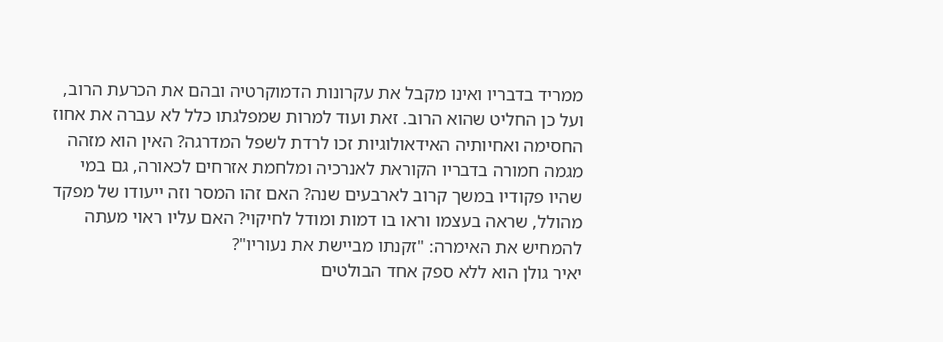ממריד בדבריו ואינו מקבל את עקרונות הדמוקרטיה ובהם את הכרעת הרוב, ועל כן החליט שהוא הרוב. זאת ועוד למרות שמפלגתו כלל לא עברה את אחוז החסימה ואחיותיה האידאולוגיות זכו לרדת לשפל המדרגה? האין הוא מזהה מגמה חמורה בדבריו הקוראת לאנרכיה ומלחמת אזרחים לכאורה, גם במי שהיו פקודיו במשך קרוב לארבעים שנה? האם זהו המסר וזה ייעודו של מפקד מהולל, שראה בעצמו וראו בו דמות ומודל לחיקוי? האם עליו ראוי מעתה להמחיש את האימרה: "זקנתו מביישת את נעוריו"?
יאיר גולן הוא ללא ספק אחד הבולטים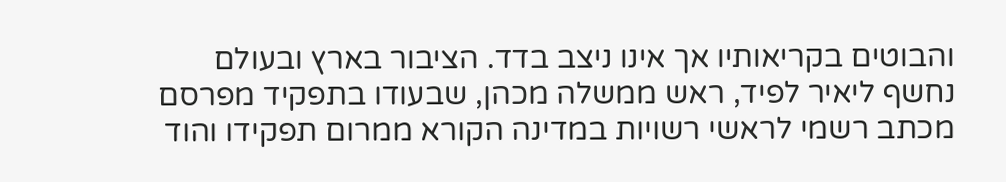והבוטים בקריאותיו אך אינו ניצב בדד. הציבור בארץ ובעולם נחשף ליאיר לפיד, ראש ממשלה מכהן, שבעודו בתפקיד מפרסם מכתב רשמי לראשי רשויות במדינה הקורא ממרום תפקידו והוד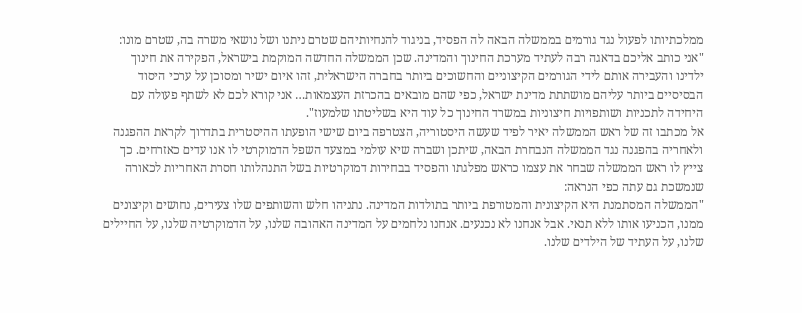ממלכתיותו לפעול נגד גורמים בממשלה הבאה לה הפסיד, בניגוד להנחיותיהם שטרם ניתנו ושל נושאי משרה בה, שטרם מונו: "אני כותב אליכם בדאגה רבה לעתיד מערכת החינוך והמדינה. שכן הממשלה החדשה המוקמת בישראל, הפקירה את חינוך ילדינו והעבירה אותם לידי הגורמים הקיצוניים והחשוכים ביותר בחברה הישראלית, זהו איום ישיר ומסוכן על ערכי היסוד הבסיסיים ביותר עליהם מושתתת מדינת ישראל, כפי שהם מובאים בהכרזת העצמאות… אני קורא לכם לא לשתף פעולה עם היחידה לתכניות ושותפויות חיצוניות במשרד החינוך כל עוד היא בשליטתו שלמעוז".
אל מכתבו זה של ראש הממשלה יאיר לפיד שעשה היסטוריה, הצטרפה ביום שישי הופעתו ההיסטרית בתדרוך לקראת ההפגנה ולאחריה בהפגנה נגד הממשלה הנבחרת הבאה, שיתכן ושברה שיא עולמי במצעד השפל הדמוקרטי לו אנו עדים כאזרחים. כך צייץ לו ראש הממשלה שבחר את עצמו כראש מפלגתו והפסיד בבחירות דמוקרטיות בשל התנהלותו חסרת האחריות לכאורה שנמשכת גם עתה כפי הנראה:
"הממשלה המסתמנת היא הקיצונית והמטורפת ביותר בתולדות המדינה. נתניהו חלש והשותפים שלו צעירים, נחושים וקיצונים ממנו, הכניעו אותו ללא תנאי. אבל אנחנו לא נכנעים. אנחנו נלחמים על המדינה האהובה שלנו, על הדמוקרטיה שלנו, על החיילים שלנו, על העתיד של הילדים שלנו.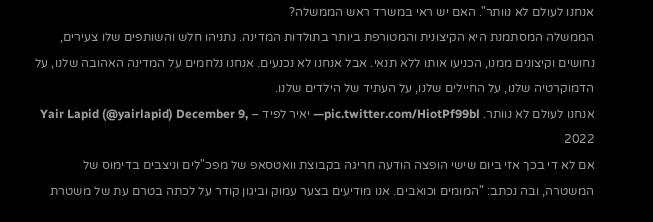אנחנו לעולם לא נוותר". האם יש ראי במשרד ראש הממשלה?
הממשלה המסתמנת היא הקיצונית והמטורפת ביותר בתולדות המדינה. נתניהו חלש והשותפים שלו צעירים, נחושים וקיצונים ממנו, הכניעו אותו ללא תנאי. אבל אנחנו לא נכנעים. אנחנו נלחמים על המדינה האהובה שלנו, על הדמוקרטיה שלנו, על החיילים שלנו, על העתיד של הילדים שלנו.
אנחנו לעולם לא נוותר. pic.twitter.com/HiotPf99bl— יאיר לפיד – Yair Lapid (@yairlapid) December 9, 2022
אם לא די בכך אזי ביום שישי הופצה הודעה חריגה בקבוצת וואטסאפ של מפכ"לים וניצבים בדימוס של המשטרה, ובה נכתב: "המומים וכואבים. אנו מודיעים בצער עמוק וביגון קודר על לכתה בטרם עת של משטרת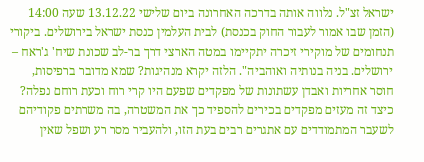ישראל זצ"ל. נלווה אותה בדרכה האחרונה ביום שלישי 13.12.22 שעה 14:00 (הזמן שבו אמור לעבור החוק בכנסת) לבית העלמין כנסת ישראל בירושלים. ביקורי תנחומים של מוקירי זיכרה יתקיימו במטה הארצי דרך בר-לב שכונת שיח' ג'ראח – ירושלים. בניה בנותיה ואוהביה". הלזה יקרא מנהיגות? שמא מדובר ברפיסות, חוסר אחריות ואבדן עשתונות של מפקדים שפעם היו קרי רוח וכעת רוחם נפלה? כיצד זה מעזים מפקדים בכירים להספיד כך את המשטרה, בה משרתים פקודיהם לשעבר המתמודדים עם אתגרים רבים בעת הזו, ולהעביר מסר רע ושפל שאין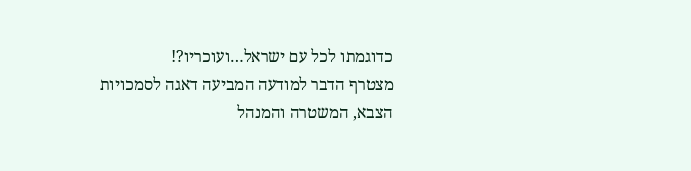כדוגמתו לכל עם ישראל…ועוכריו?!
מצטרף הדבר למודעה המביעה דאגה לסמכויות הצבא, המשטרה והמנהל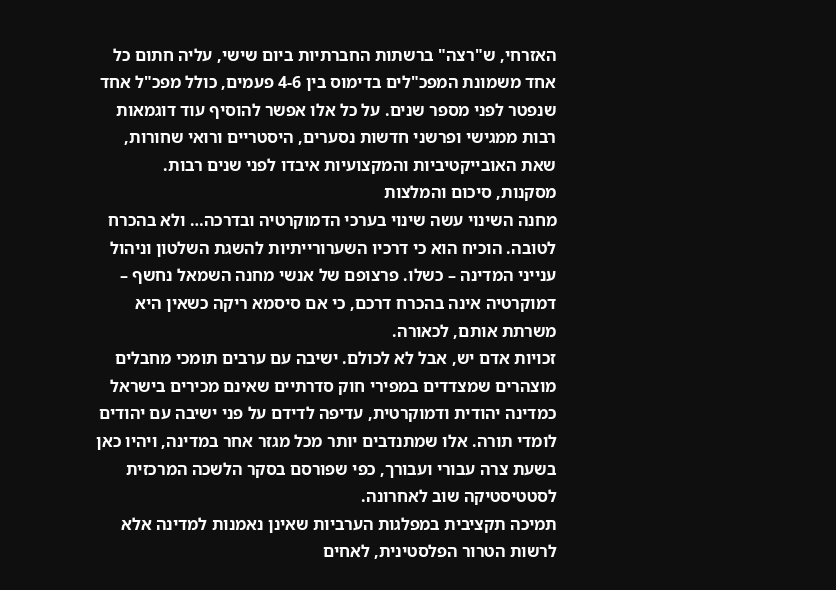האזרחי, ש"רצה" ברשתות החברתיות ביום שישי, עליה חתום כל אחד משמונת המפכ"לים בדימוס בין 4-6 פעמים, כולל מפכ"ל אחד שנפטר לפני מספר שנים. על כל אלו אפשר להוסיף עוד דוגמאות רבות ממגישי ופרשני חדשות נסערים, היסטריים ורואי שחורות, שאת האובייקטיביות והמקצועיות איבדו לפני שנים רבות.
מסקנות, סיכום והמלצות
מחנה השינוי עשה שינוי בערכי הדמוקרטיה ובדרכה… ולא בהכרח לטובה. הוכיח הוא כי דרכיו השערורייתיות להשגת השלטון וניהול ענייני המדינה – כשלו. פרצופם של אנשי מחנה השמאל נחשף – דמוקרטיה אינה בהכרח דרכם, כי אם סיסמא ריקה כשאין היא משרתת אותם, לכאורה.
זכויות אדם יש, אבל לא לכולם. ישיבה עם ערבים תומכי מחבלים מוצהרים שמצדדים במפירי חוק סדרתיים שאינם מכירים בישראל כמדינה יהודית ודמוקרטית, עדיפה לדידם על פני ישיבה עם יהודים לומדי תורה. אלו שמתנדבים יותר מכל מגזר אחר במדינה, ויהיו כאן בשעת צרה עבורי ועבורך, כפי שפורסם בסקר הלשכה המרכזית לסטטיסטיקה שוב לאחרונה.
תמיכה תקציבית במפלגות הערביות שאינן נאמנות למדינה אלא לרשות הטרור הפלסטינית, לאחים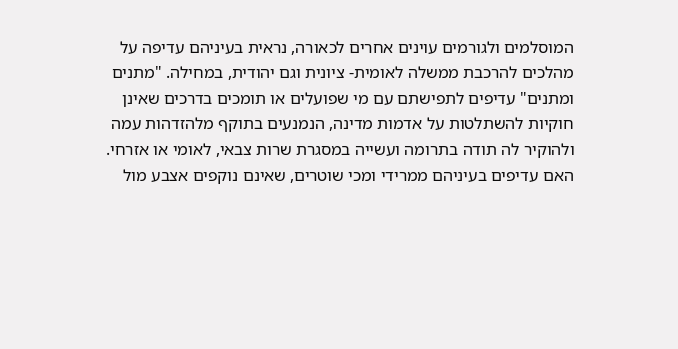המוסלמים ולגורמים עוינים אחרים לכאורה, נראית בעיניהם עדיפה על מהלכים להרכבת ממשלה לאומית- ציונית וגם יהודית, במחילה. "מתנים ומתנים" עדיפים לתפישתם עם מי שפועלים או תומכים בדרכים שאינן חוקיות להשתלטות על אדמות מדינה, הנמנעים בתוקף מלהזדהות עמה ולהוקיר לה תודה בתרומה ועשייה במסגרת שרות צבאי, לאומי או אזרחי.
האם עדיפים בעיניהם ממרידי ומכי שוטרים, שאינם נוקפים אצבע מול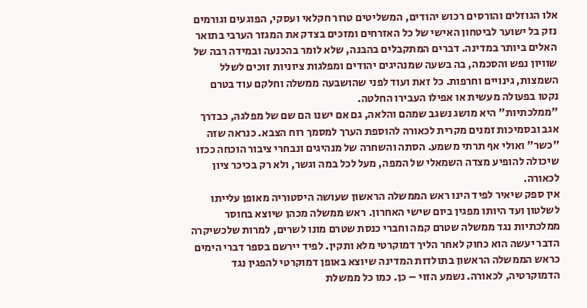אלו הגוזלים והורסים רכוש יהודים, המשליטים טרור חקלאי ועסקי, הפוגעים וגורמים נזק בל ישוער לביטחון האישי של כל האזרחים ומזכים בצדק את המגזר הערבי בתואר האלים ביותר במדינה. דברים המתקבלים בהבנה, שלא לומר בהכנעה ובמידה רבה של שוויון נפש והסכמה, בה בשעה שמנהיגים יהודים ומפלגות ציוניות זוכים לשלל השמצות, גינויים וחרפות. כל זאת ועוד לפני שהושבעה ממשלה וחלקם עוד בטרם נקטו בפעולה מעשית או אפילו העבירו החלטה.
"ממלכתיות" היא מושג נשגב שמהם והלאה, גם אם ישנו הם שם של מפלגה, כבדרך אגב ובסמיכות זמנים מקרית לכאורה להוספת הערך למסמך רוח הצבא. כנראה שזה "כשר" ואולי אף תרתי משמע. הסתה והשחרה של מנהיגים ונבחרי ציבור הוכחה ככזו שיכולה להופיע מצדה השמאלי של המפה, מעל לכל במה וגשר, ולא רק בכיכר ציון לכאורה.
אין ספק שיאיר לפיד הינו ראש הממשלה הראשון שעושה היסטוריה מאופן עלייתו לשלטון ועד היותו מפגין ביום שישי האחרון. ראש ממשלה מכהן שיוצא בחוסר ממלכתיות נגד ממשלה שטרם קמה וחברי כנסת שטרם מונו לשרים, למרות שלכשיקרה הדבר יעשה הוא כחוק לאחר הליך דמוקרטי מלא ותקין. לפיד יירשם בספר דברי הימים כראש הממשלה הראשון בתולדות המדינה שיוצא באופן דמוקרטי להפגין נגד הדמוקרטיה, לכאורה. נשמע הזוי – כן. כמו כל ממשלת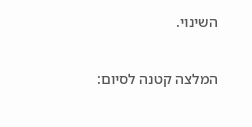השינוי.

המלצה קטנה לסיום: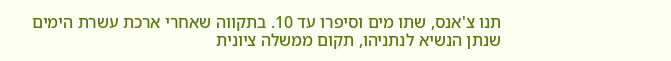תנו צ'אנס, שתו מים וסיפרו עד 10. בתקווה שאחרי ארכת עשרת הימים שנתן הנשיא לנתניהו, תקום ממשלה ציונית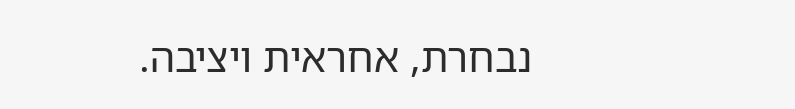נבחרת, אחראית ויציבה.